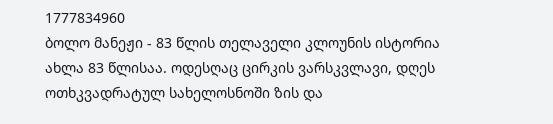1777834960
ბოლო მანეჟი - 83 წლის თელაველი კლოუნის ისტორია
ახლა 83 წლისაა. ოდესღაც ცირკის ვარსკვლავი, დღეს ოთხკვადრატულ სახელოსნოში ზის და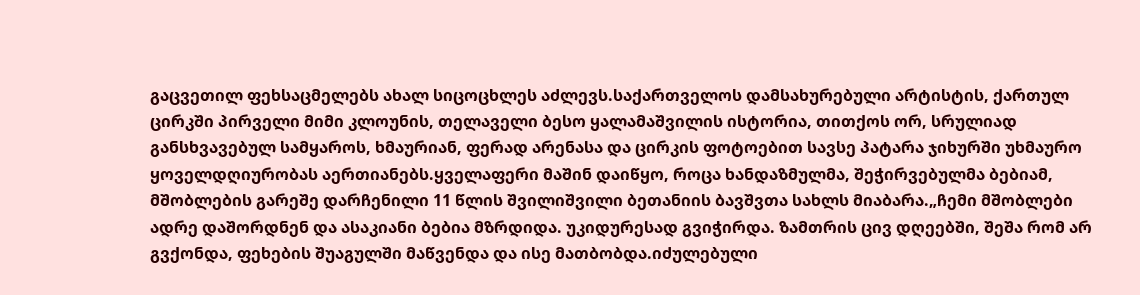გაცვეთილ ფეხსაცმელებს ახალ სიცოცხლეს აძლევს.საქართველოს დამსახურებული არტისტის, ქართულ ცირკში პირველი მიმი კლოუნის, თელაველი ბესო ყალამაშვილის ისტორია, თითქოს ორ, სრულიად განსხვავებულ სამყაროს, ხმაურიან, ფერად არენასა და ცირკის ფოტოებით სავსე პატარა ჯიხურში უხმაურო ყოველდღიურობას აერთიანებს.ყველაფერი მაშინ დაიწყო, როცა ხანდაზმულმა, შეჭირვებულმა ბებიამ, მშობლების გარეშე დარჩენილი 11 წლის შვილიშვილი ბეთანიის ბავშვთა სახლს მიაბარა.„ჩემი მშობლები ადრე დაშორდნენ და ასაკიანი ბებია მზრდიდა. უკიდურესად გვიჭირდა. ზამთრის ცივ დღეებში, შეშა რომ არ გვქონდა, ფეხების შუაგულში მაწვენდა და ისე მათბობდა.იძულებული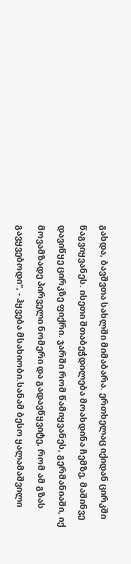გახდა, ბავშვთა სახლში მიმაბარა. ერთხელაც იქიდან ცირკში წაგვიყვანეს. ისეთი შთაბეჭდილება მოახდინა ჩემზე, მაშინვე დავიწყე ცირკზე ფიქრი. ჯარში რომ წამიყვანეს, გერმანიაში, იქ მოვამზადე პირველი ნომერი და გადავწყვიტე, რომ ამ გზას გავყვებოდი", - ჰყვება მსახიობი.სანამ ბესო ყალამაშვილი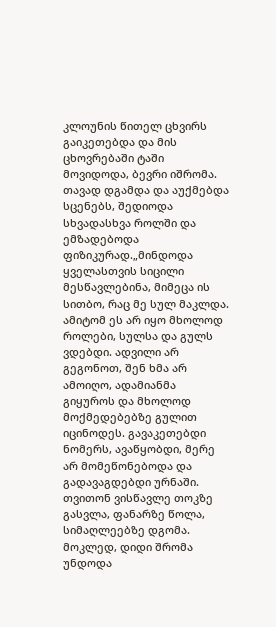კლოუნის წითელ ცხვირს გაიკეთებდა და მის ცხოვრებაში ტაში მოვიდოდა, ბევრი იშრომა. თავად დგამდა და აუქმებდა სცენებს, შედიოდა სხვადასხვა როლში და ემზადებოდა ფიზიკურად.„მინდოდა ყველასთვის სიცილი მესწავლებინა, მიმეცა ის სითბო, რაც მე სულ მაკლდა. ამიტომ ეს არ იყო მხოლოდ როლები, სულსა და გულს ვდებდი. ადვილი არ გეგონოთ, შენ ხმა არ ამოიღო, ადამიანმა გიყუროს და მხოლოდ მოქმედებებზე გულით იცინოდეს. გავაკეთებდი ნომერს, ავაწყობდი, მერე არ მომეწონებოდა და გადავაგდებდი ურნაში. თვითონ ვისწავლე თოკზე გასვლა, ფანარზე წოლა, სიმაღლეებზე დგომა. მოკლედ, დიდი შრომა უნდოდა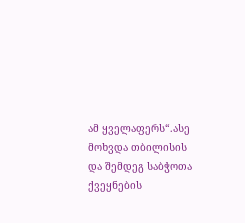ამ ყველაფერს“.ასე მოხვდა თბილისის და შემდეგ საბჭოთა ქვეყნების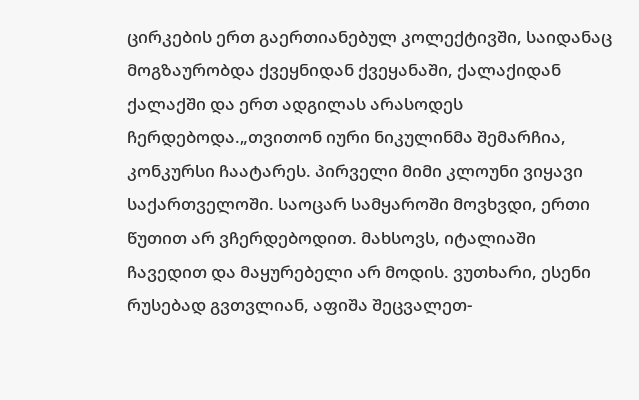ცირკების ერთ გაერთიანებულ კოლექტივში, საიდანაც მოგზაურობდა ქვეყნიდან ქვეყანაში, ქალაქიდან ქალაქში და ერთ ადგილას არასოდეს ჩერდებოდა.„თვითონ იური ნიკულინმა შემარჩია, კონკურსი ჩაატარეს. პირველი მიმი კლოუნი ვიყავი საქართველოში. საოცარ სამყაროში მოვხვდი, ერთი წუთით არ ვჩერდებოდით. მახსოვს, იტალიაში ჩავედით და მაყურებელი არ მოდის. ვუთხარი, ესენი რუსებად გვთვლიან, აფიშა შეცვალეთ-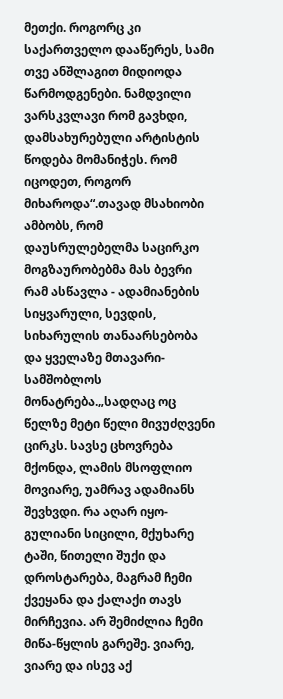მეთქი. როგორც კი საქართველო დააწერეს, სამი თვე ანშლაგით მიდიოდა წარმოდგენები. ნამდვილი ვარსკვლავი რომ გავხდი, დამსახურებული არტისტის წოდება მომანიჭეს. რომ იცოდეთ, როგორ მიხაროდა“.თავად მსახიობი ამბობს, რომ დაუსრულებელმა საცირკო მოგზაურობებმა მას ბევრი რამ ასწავლა - ადამიანების სიყვარული, სევდის, სიხარულის თანაარსებობა და ყველაზე მთავარი- სამშობლოს მონატრება.„სადღაც ოც წელზე მეტი წელი მივუძღვენი ცირკს. სავსე ცხოვრება მქონდა, ლამის მსოფლიო მოვიარე, უამრავ ადამიანს შევხვდი. რა აღარ იყო- გულიანი სიცილი, მქუხარე ტაში, წითელი შუქი და დროსტარება, მაგრამ ჩემი ქვეყანა და ქალაქი თავს მირჩევია. არ შემიძლია ჩემი მიწა-წყლის გარეშე. ვიარე, ვიარე და ისევ აქ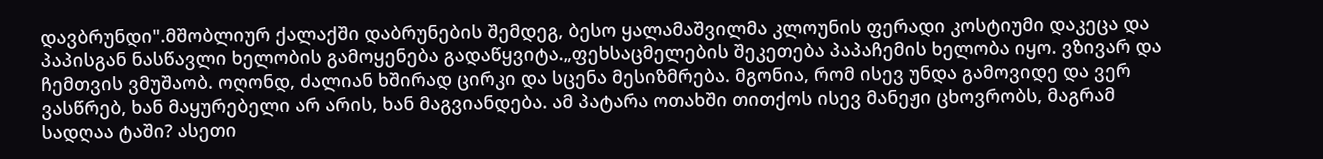დავბრუნდი".მშობლიურ ქალაქში დაბრუნების შემდეგ, ბესო ყალამაშვილმა კლოუნის ფერადი კოსტიუმი დაკეცა და პაპისგან ნასწავლი ხელობის გამოყენება გადაწყვიტა.„ფეხსაცმელების შეკეთება პაპაჩემის ხელობა იყო. ვზივარ და ჩემთვის ვმუშაობ. ოღონდ, ძალიან ხშირად ცირკი და სცენა მესიზმრება. მგონია, რომ ისევ უნდა გამოვიდე და ვერ ვასწრებ, ხან მაყურებელი არ არის, ხან მაგვიანდება. ამ პატარა ოთახში თითქოს ისევ მანეჟი ცხოვრობს, მაგრამ სადღაა ტაში? ასეთი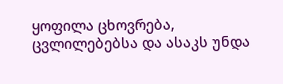ყოფილა ცხოვრება, ცვლილებებსა და ასაკს უნდა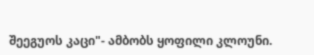შეეგუოს კაცი"- ამბობს ყოფილი კლოუნი.